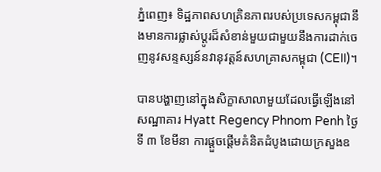ភ្នំពេញ៖ ទិដ្ឋភាពសហគ្រិនភាពរបស់ប្រទេសកម្ពុជានឹងមានការផ្លាស់ប្តូរដ៏សំខាន់មួយជាមួយនឹងការដាក់ចេញនូវសន្ទស្សន៍នវានុវត្តន៍សហគ្រាសកម្ពុជា (CEII)។

បានបង្ហាញនៅក្នុងសិក្ខាសាលាមួយដែលធ្វើឡើងនៅសណ្ឋាគារ Hyatt Regency Phnom Penh ថ្ងៃទី ៣ ខែមីនា ការផ្តួចផ្តើមគំនិតដំបូងដោយក្រសួងឧ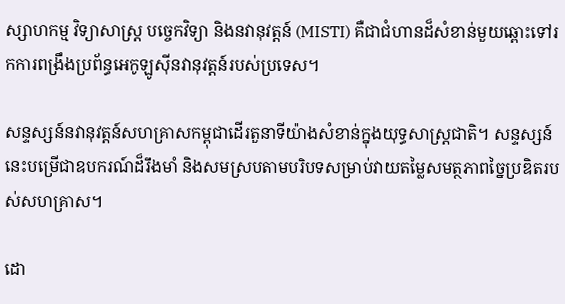ស្សាហកម្ម វិទ្យាសាស្ត្រ បច្ចេកវិទ្យា និងនវានុវត្តន៍ (MISTI) គឺជាជំហានដ៏សំខាន់មួយឆ្ពោះទៅរកការពង្រឹងប្រព័ន្ធអេកូឡូស៊ីនវានុវត្តន៍របស់ប្រទេស។

សន្ទស្សន៍នវានុវត្តន៍សហគ្រាសកម្ពុជាដើរតួនាទីយ៉ាងសំខាន់ក្នុងយុទ្ធសាស្ត្រជាតិ។ សន្ទស្សន៍នេះបម្រើជាឧបករណ៍ដ៏រឹងមាំ និងសមស្របតាមបរិបទសម្រាប់វាយតម្លៃសមត្ថភាពច្នៃប្រឌិតរបស់សហគ្រាស។

ដោ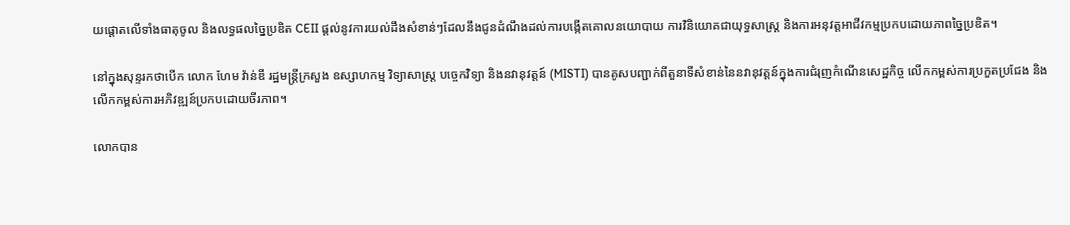យផ្តោតលើទាំងធាតុចូល និងលទ្ធផលច្នៃប្រឌិត CEII ផ្តល់នូវការយល់ដឹងសំខាន់ៗដែលនឹងជូនដំណឹងដល់ការបង្កើតគោលនយោបាយ ការវិនិយោគជាយុទ្ធសាស្ត្រ និងការអនុវត្តអាជីវកម្មប្រកបដោយភាពច្នៃប្រឌិត។

នៅក្នុងសុន្ទរកថាបើក លោក ហែម វ៉ាន់ឌី រដ្ឋមន្ត្រីក្រសួង ឧស្សាហកម្ម វិទ្យាសាស្ត្រ បច្ចេកវិទ្យា និងនវានុវត្តន៍ (MISTI) បានគូសបញ្ជាក់ពីតួនាទីសំខាន់នៃនវានុវត្ដន៍ក្នុងការជំរុញកំណើនសេដ្ឋកិច្ច លើកកម្ពស់ការប្រកួតប្រជែង និងលើកកម្ពស់ការអភិវឌ្ឍន៍ប្រកបដោយចីរភាព។

លោកបាន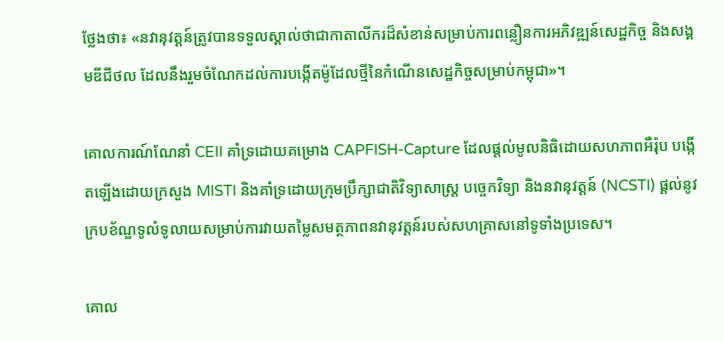ថ្លែងថា៖ «នវានុវត្ដន៍ត្រូវបានទទួលស្គាល់ថាជាកាតាលីករដ៏សំខាន់សម្រាប់ការពន្លឿនការអភិវឌ្ឍន៍សេដ្ឋកិច្ច និងសង្គមឌីជីថល ដែលនឹងរួមចំណែកដល់ការបង្កើតម៉ូដែលថ្មីនៃកំណើនសេដ្ឋកិច្ចសម្រាប់កម្ពុជា»។

គោលការណ៍ណែនាំ CEII គាំទ្រដោយគម្រោង CAPFISH-Capture ដែលផ្តល់មូលនិធិដោយសហភាពអឺរ៉ុប បង្កើតឡើងដោយក្រសួង MISTI និងគាំទ្រដោយក្រុមប្រឹក្សាជាតិវិទ្យាសាស្ត្រ បច្ចេកវិទ្យា និងនវានុវត្តន៍ (NCSTI) ផ្តល់នូវក្របខ័ណ្ឌទូលំទូលាយសម្រាប់ការវាយតម្លៃសមត្ថភាពនវានុវត្ដន៍របស់សហគ្រាសនៅទូទាំងប្រទេស។

គោល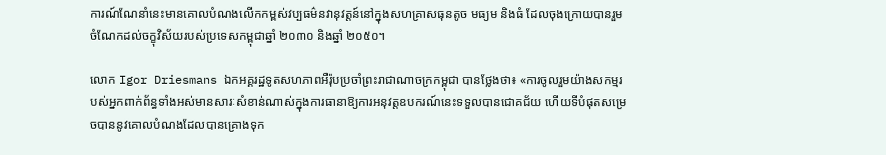ការណ៍ណែនាំនេះមានគោលបំណងលើកកម្ពស់វប្បធម៌នវានុវត្តន៍នៅក្នុងសហគ្រាសធុនតូច មធ្យម និងធំ ដែលចុងក្រោយបានរួមចំណែកដល់ចក្ខុវិស័យរបស់ប្រទេសកម្ពុជាឆ្នាំ ២០៣០ និងឆ្នាំ ២០៥០។

លោក Igor Driesmans ឯកអគ្គរដ្ឋទូតសហភាពអឺរ៉ុបប្រចាំព្រះរាជាណាចក្រកម្ពុជា បានថ្លែងថា៖ «ការចូលរួមយ៉ាងសកម្មរបស់អ្នកពាក់ព័ន្ធទាំងអស់មានសារៈសំខាន់ណាស់ក្នុងការធានាឱ្យការអនុវត្តឧបករណ៍នេះទទួលបានជោគជ័យ ហើយទីបំផុតសម្រេចបាននូវគោលបំណងដែលបានគ្រោងទុក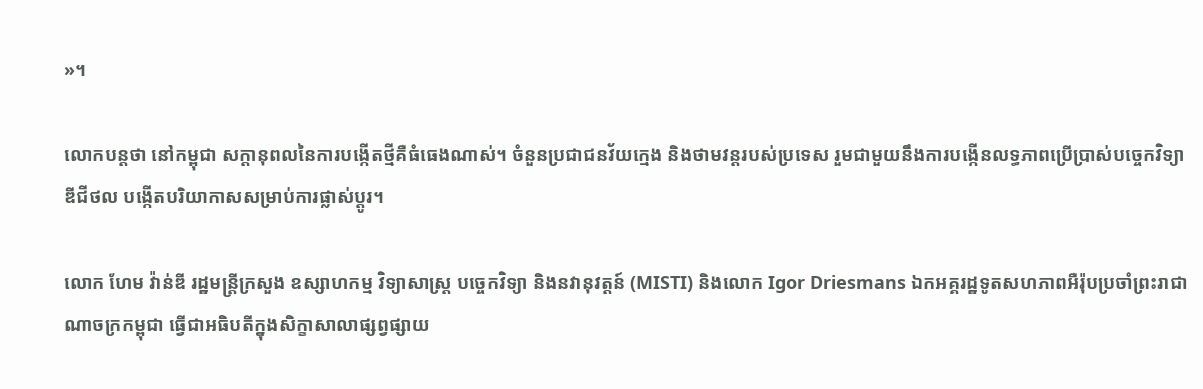»។

លោកបន្តថា នៅកម្ពុជា សក្ដានុពលនៃការបង្កើតថ្មីគឺធំធេងណាស់។ ចំនួនប្រជាជនវ័យក្មេង និងថាមវន្តរបស់ប្រទេស រួមជាមួយនឹងការបង្កើនលទ្ធភាពប្រើប្រាស់បច្ចេកវិទ្យាឌីជីថល បង្កើតបរិយាកាសសម្រាប់ការផ្លាស់ប្តូរ។

លោក ហែម វ៉ាន់ឌី រដ្ឋមន្ត្រីក្រសួង ឧស្សាហកម្ម វិទ្យាសាស្ត្រ បច្ចេកវិទ្យា និងនវានុវត្តន៍ (MISTI) និងលោក Igor Driesmans ឯកអគ្គរដ្ឋទូតសហភាពអឺរ៉ុបប្រចាំព្រះរាជាណាចក្រកម្ពុជា ធ្វើជាអធិបតីក្នុងសិក្ខាសាលាផ្សព្វផ្សាយ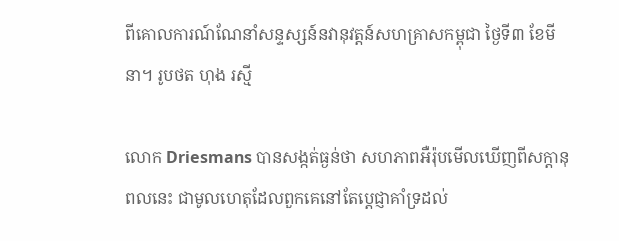ពីគោលការណ៍ណែនាំសន្ទស្សន៍នវានុវត្ដន៍សហគ្រាសកម្ពុជា ថ្ងៃទី៣ ខែមីនា។ រូបថត ហុង រស្មី

លោក Driesmans បានសង្កត់ធ្ងន់ថា សហភាពអឺរ៉ុបមើលឃើញពីសក្តានុពលនេះ ជាមូលហេតុដែលពួកគេនៅតែប្តេជ្ញាគាំទ្រដល់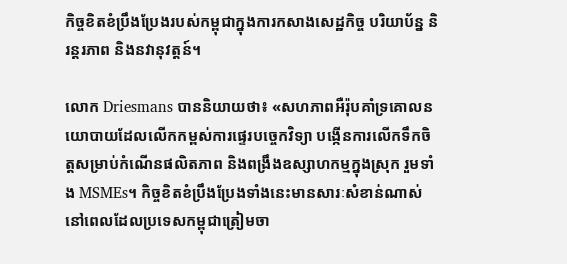កិច្ចខិតខំប្រឹងប្រែងរបស់កម្ពុជាក្នុងការកសាងសេដ្ឋកិច្ច បរិយាប័ន្ន និរន្តរភាព និងនវានុវត្តន៍។

លោក Driesmans បាននិយាយថា៖ «សហភាពអឺរ៉ុបគាំទ្រគោលនយោបាយដែលលើកកម្ពស់ការផ្ទេរបច្ចេកវិទ្យា បង្កើនការលើកទឹកចិត្តសម្រាប់កំណើនផលិតភាព និងពង្រឹងឧស្សាហកម្មក្នុងស្រុក រួមទាំង MSMEs។ កិច្ចខិតខំប្រឹងប្រែងទាំងនេះមានសារៈសំខាន់ណាស់ នៅពេលដែលប្រទេសកម្ពុជាត្រៀមចា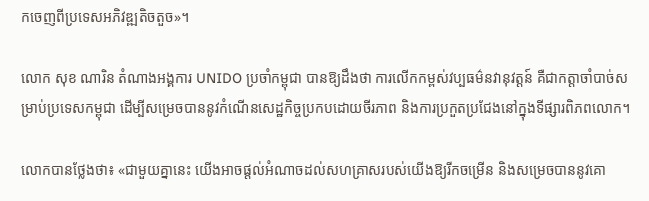កចេញពីប្រទេសអភិវឌ្ឍតិចតួច»។

លោក សុខ ណារិន តំណាងអង្គការ UNIDO ប្រចាំកម្ពុជា បានឱ្យដឹងថា ការលើកកម្ពស់វប្បធម៌នវានុវត្តន៍ គឺជាកត្តាចាំបាច់សម្រាប់ប្រទេសកម្ពុជា ដើម្បីសម្រេចបាននូវកំណើនសេដ្ឋកិច្ចប្រកបដោយចីរភាព និងការប្រកួតប្រជែងនៅក្នុងទីផ្សារពិភពលោក។

លោកបានថ្លែងថា៖ «ជាមួយគ្នានេះ យើងអាចផ្តល់អំណាចដល់សហគ្រាសរបស់យើងឱ្យរីកចម្រើន និងសម្រេចបាននូវគោ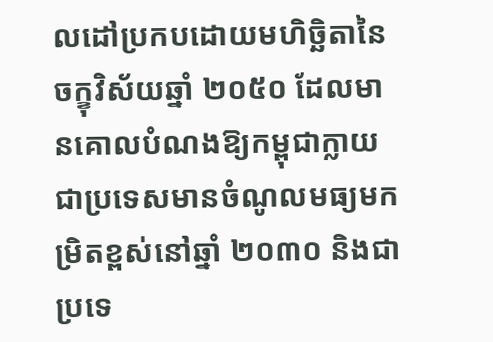លដៅប្រកបដោយមហិច្ឆិតានៃចក្ខុវិស័យឆ្នាំ ២០៥០ ដែលមានគោលបំណងឱ្យកម្ពុជាក្លាយជាប្រទេសមានចំណូលមធ្យមកម្រិតខ្ពស់នៅឆ្នាំ ២០៣០ និងជាប្រទេ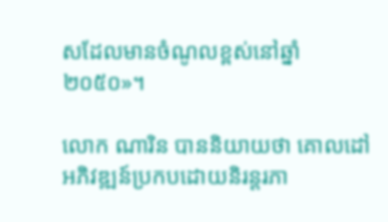សដែលមានចំណូលខ្ពស់នៅឆ្នាំ ២០៥០»។

លោក ណារិន បាននិយាយថា គោលដៅអភិវឌ្ឍន៍ប្រកបដោយនិរន្តរភា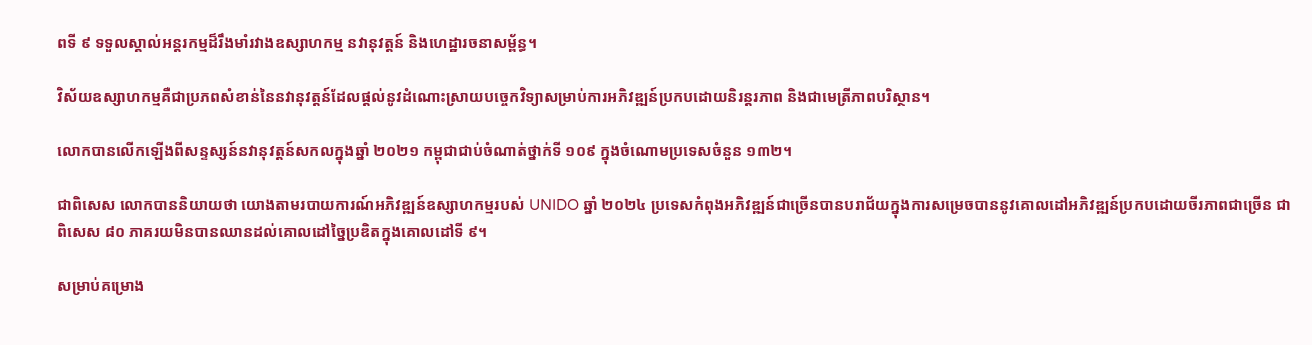ពទី ៩ ទទួលស្គាល់អន្តរកម្មដ៏រឹងមាំរវាងឧស្សាហកម្ម នវានុវត្ដន៍ និងហេដ្ឋារចនាសម្ព័ន្ធ។

វិស័យឧស្សាហកម្មគឺជាប្រភពសំខាន់នៃនវានុវត្ដន៍ដែលផ្តល់នូវដំណោះស្រាយបច្ចេកវិទ្យាសម្រាប់ការអភិវឌ្ឍន៍ប្រកបដោយនិរន្តរភាព និងជាមេត្រីភាពបរិស្ថាន។

លោកបានលើកឡើងពីសន្ទស្សន៍នវានុវត្តន៍សកលក្នុងឆ្នាំ ២០២១ កម្ពុជាជាប់ចំណាត់ថ្នាក់ទី ១០៩ ក្នុងចំណោមប្រទេសចំនួន ១៣២។

ជាពិសេស លោកបាននិយាយថា យោងតាមរបាយការណ៍អភិវឌ្ឍន៍ឧស្សាហកម្មរបស់ UNIDO ឆ្នាំ ២០២៤ ប្រទេសកំពុងអភិវឌ្ឍន៍ជាច្រើនបានបរាជ័យក្នុងការសម្រេចបាននូវគោលដៅអភិវឌ្ឍន៍ប្រកបដោយចីរភាពជាច្រើន ជាពិសេស ៨០ ភាគរយមិនបានឈានដល់គោលដៅច្នៃប្រឌិតក្នុងគោលដៅទី ៩។

សម្រាប់គម្រោង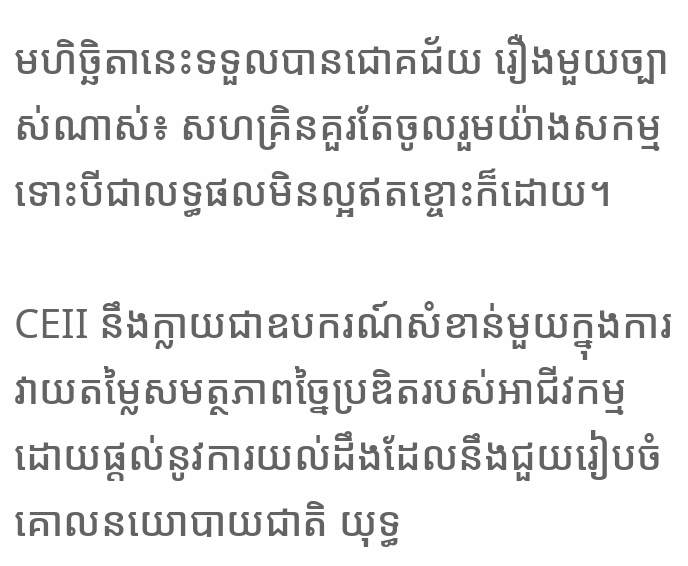មហិច្ឆិតានេះទទួលបានជោគជ័យ រឿងមួយច្បាស់ណាស់៖ សហគ្រិនគួរតែចូលរួមយ៉ាងសកម្ម ទោះបីជាលទ្ធផលមិនល្អឥតខ្ចោះក៏ដោយ។

CEII នឹងក្លាយជាឧបករណ៍សំខាន់មួយក្នុងការវាយតម្លៃសមត្ថភាពច្នៃប្រឌិតរបស់អាជីវកម្ម ដោយផ្តល់នូវការយល់ដឹងដែលនឹងជួយរៀបចំគោលនយោបាយជាតិ យុទ្ធ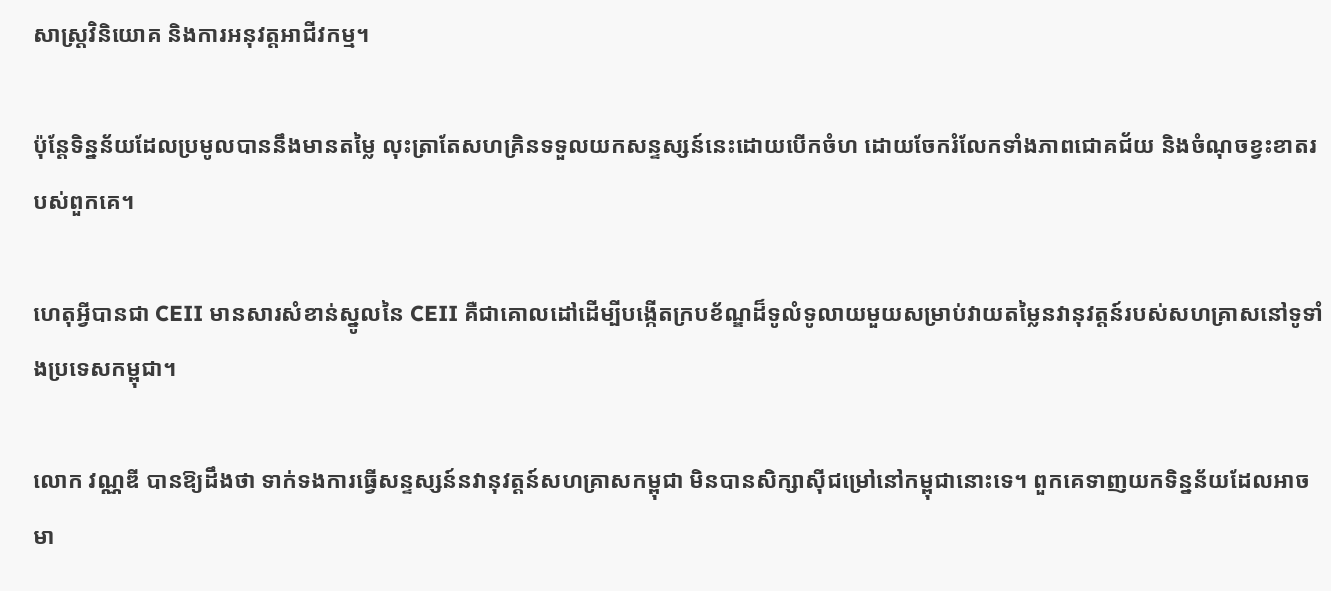សាស្ត្រវិនិយោគ និងការអនុវត្តអាជីវកម្ម។

ប៉ុន្តែទិន្នន័យដែលប្រមូលបាននឹងមានតម្លៃ លុះត្រាតែសហគ្រិនទទួលយកសន្ទស្សន៍នេះដោយបើកចំហ ដោយចែករំលែកទាំងភាពជោគជ័យ និងចំណុចខ្វះខាតរបស់ពួកគេ។

ហេតុអ្វីបានជា CEII មានសារសំខាន់ស្នូលនៃ CEII គឺជាគោលដៅដើម្បីបង្កើតក្របខ័ណ្ឌដ៏ទូលំទូលាយមួយសម្រាប់វាយតម្លៃនវានុវត្ដន៍របស់សហគ្រាសនៅទូទាំងប្រទេសកម្ពុជា។

លោក វណ្ណឌី បានឱ្យដឹងថា ទាក់ទងការធ្វើសន្ទស្សន៍នវានុវត្ដន៍សហគ្រាសកម្ពុជា មិនបានសិក្សាស៊ីជម្រៅនៅកម្ពុជានោះទេ។ ពួកគេទាញយកទិន្នន័យដែលអាចមា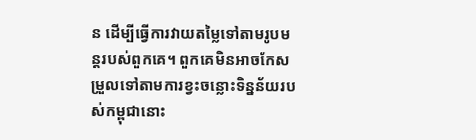ន ដើម្បីធ្វើការវាយតម្លៃទៅតាមរូបមន្ដរបស់ពួកគេ។ ពួកគេមិនអាចកែសម្រួលទៅតាមការខ្វះចន្លោះទិន្នន័យរបស់កម្ពុជានោះ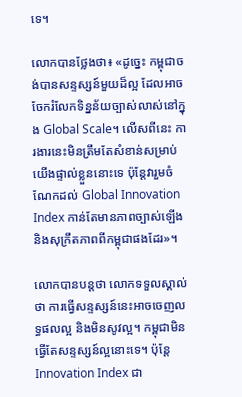ទេ។

លោកបានថ្លែងថា៖ «ដូច្នេះ កម្ពុជាចង់បានសន្ទស្សន៍មួយដ៏ល្អ ដែលអាចចែករំលែកទិន្នន័យច្បាស់លាស់នៅក្នុង Global Scale។ លើសពីនេះ ការងារនេះមិនត្រឹមតែសំខាន់សម្រាប់យើងផ្ទាល់ខ្លួននោះទេ ប៉ុន្ដែវារួមចំណែកដល់ Global Innovation Index កាន់តែមានភាពច្បាស់ឡើង និងសុក្រឹតភាពពីកម្ពុជាផងដែរ»។

លោកបានបន្ដថា លោកទទួលស្គាល់ថា ការធ្វើសន្ទស្សន៍នេះអាចចេញលទ្ធផលល្អ និងមិនសូវល្អ។ កម្ពុជាមិនធ្វើតែសន្ទស្សន៍ល្អនោះទេ។ ប៉ុន្ដែ Innovation Index ជា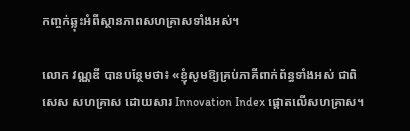កញ្ចក់ឆ្លុះអំពីស្ថានភាពសហគ្រាសទាំងអស់។

លោក វណ្ណឌី បានបន្ថែមថា៖ «ខ្ញុំសូមឱ្យគ្រប់ភាគីពាក់ព័ន្ធទាំងអស់ ជាពិសេស សហគ្រាស ដោយសារ Innovation Index ផ្ដោតលើសហគ្រាស។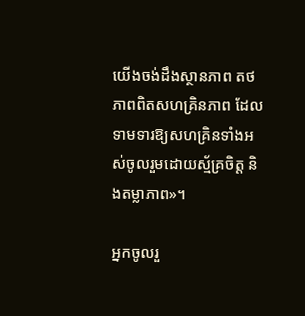យើងចង់ដឹងស្ថានភាព តថភាពពិតសហគ្រិនភាព ដែលទាមទារឱ្យសហគ្រិនទាំងអស់ចូលរួមដោយស្ម័គ្រចិត្ដ និងតម្លាភាព»។

អ្នកចូលរួ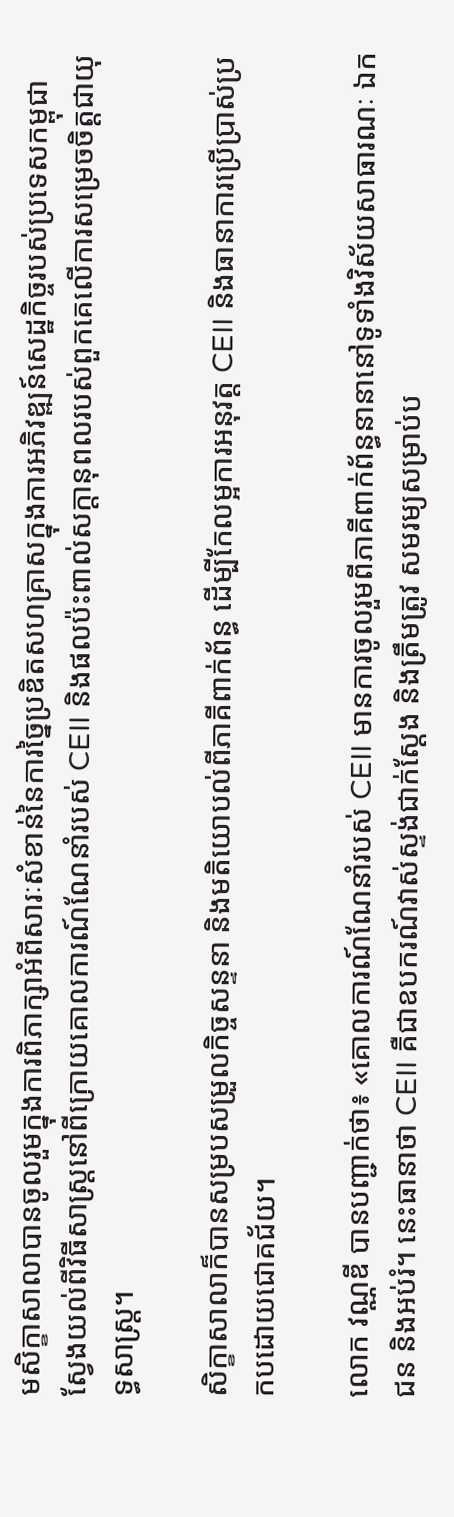មសិក្ខាសាលាបានចូលរួមក្នុងការពិភាក្សាអំពីសារៈសំខាន់នៃការច្នៃប្រឌិតសហគ្រាសក្នុងការអភិវឌ្ឍន៍សេដ្ឋកិច្ចរបស់ប្រទេសកម្ពុជា ស្វែងយល់ពីវិធីសាស្ត្រនៅពីក្រោយគោលការណ៍ណែនាំរបស់ CEII និងផលប៉ះពាល់សក្តានុពលរបស់ពួកគេលើការសម្រេចចិត្តជាយុទ្ធសាស្ត្រ។

សិក្ខាសាលាក៏បានសម្របសម្រួលកិច្ចសន្ទនា និងមតិយោបល់ពីភាគីពាក់ព័ន្ធ ដើម្បីកែលម្អការអនុវត្ត CEII និងធានាការប្រើប្រាស់ប្រកបដោយជោគជ័យ។

លោក វណ្ណឌី បានបញ្ជាក់ថា៖ «គោលការណ៍ណែនាំរបស់ CEII មានការចូលរួមពីភាគីពាក់ព័ន្ធនានានៅទូទាំងវិស័យសាធារណៈ ឯកជន និងអប់រំ។ នេះធានាថា CEII គឺជាឧបករណ៍វាស់ស្ទង់ជាក់ស្តែង និងត្រឹមត្រូវ សមរម្យសម្រាប់ប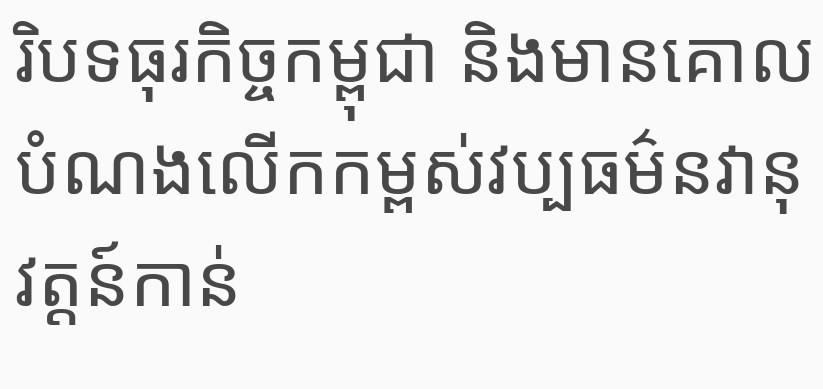រិបទធុរកិច្ចកម្ពុជា និងមានគោលបំណងលើកកម្ពស់វប្បធម៌នវានុវត្តន៍កាន់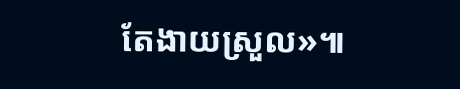តែងាយស្រួល»៕